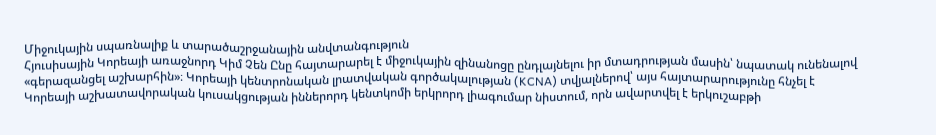Միջուկային սպառնալիք և տարածաշրջանային անվտանգություն
Հյուսիսային Կորեայի առաջնորդ Կիմ Չեն Ընը հայտարարել է միջուկային զինանոցը ընդլայնելու իր մտադրության մասին՝ նպատակ ունենալով «գերազանցել աշխարհին»։ Կորեայի կենտրոնական լրատվական գործակալության (KCNA) տվյալներով՝ այս հայտարարությունը հնչել է Կորեայի աշխատավորական կուսակցության իններորդ կենտկոմի երկրորդ լիագումար նիստում, որն ավարտվել է երկուշաբթի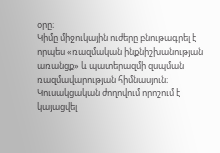օրը։
Կիմը միջուկային ուժերը բնութագրել է որպես «ռազմական ինքնիշխանության առանցք» և պատերազմի զսպման ռազմավարության հիմնասյուն։ Կուսակցական ժողովում որոշում է կայացվել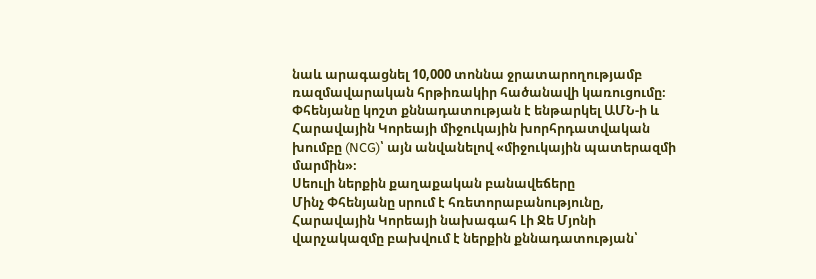նաև արագացնել 10,000 տոննա ջրատարողությամբ ռազմավարական հրթիռակիր հածանավի կառուցումը։ Փհենյանը կոշտ քննադատության է ենթարկել ԱՄՆ-ի և Հարավային Կորեայի միջուկային խորհրդատվական խումբը (NCG)՝ այն անվանելով «միջուկային պատերազմի մարմին»։
Սեուլի ներքին քաղաքական բանավեճերը
Մինչ Փհենյանը սրում է հռետորաբանությունը, Հարավային Կորեայի նախագահ Լի Ջե Մյոնի վարչակազմը բախվում է ներքին քննադատության՝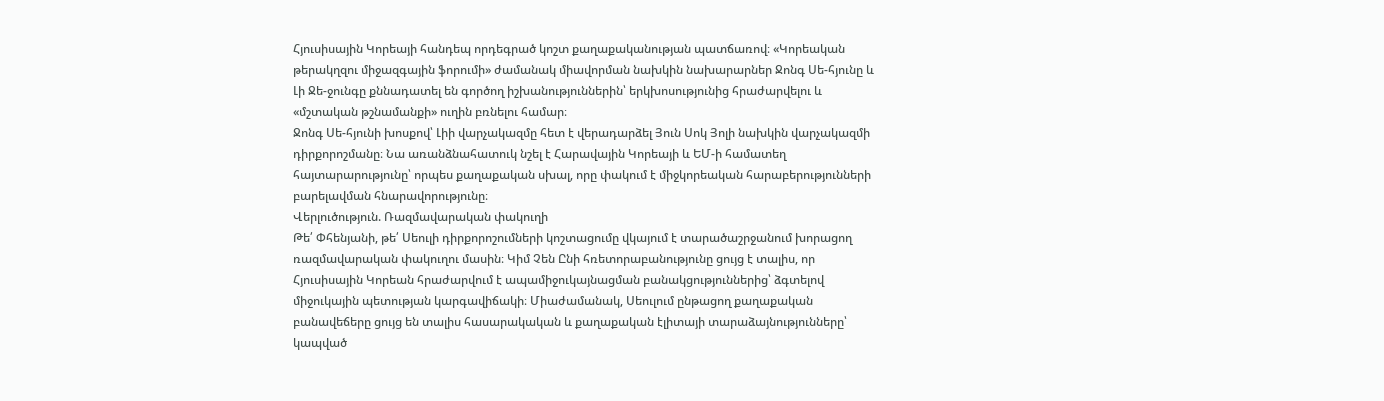Հյուսիսային Կորեայի հանդեպ որդեգրած կոշտ քաղաքականության պատճառով։ «Կորեական թերակղզու միջազգային ֆորումի» ժամանակ միավորման նախկին նախարարներ Ջոնգ Սե-հյունը և Լի Ջե-ջունգը քննադատել են գործող իշխանություններին՝ երկխոսությունից հրաժարվելու և «մշտական թշնամանքի» ուղին բռնելու համար։
Ջոնգ Սե-հյունի խոսքով՝ Լիի վարչակազմը հետ է վերադարձել Յուն Սոկ Յոլի նախկին վարչակազմի դիրքորոշմանը։ Նա առանձնահատուկ նշել է Հարավային Կորեայի և ԵՄ-ի համատեղ հայտարարությունը՝ որպես քաղաքական սխալ, որը փակում է միջկորեական հարաբերությունների բարելավման հնարավորությունը։
Վերլուծություն. Ռազմավարական փակուղի
Թե՛ Փհենյանի, թե՛ Սեուլի դիրքորոշումների կոշտացումը վկայում է տարածաշրջանում խորացող ռազմավարական փակուղու մասին։ Կիմ Չեն Ընի հռետորաբանությունը ցույց է տալիս, որ Հյուսիսային Կորեան հրաժարվում է ապամիջուկայնացման բանակցություններից՝ ձգտելով միջուկային պետության կարգավիճակի։ Միաժամանակ, Սեուլում ընթացող քաղաքական բանավեճերը ցույց են տալիս հասարակական և քաղաքական էլիտայի տարաձայնությունները՝ կապված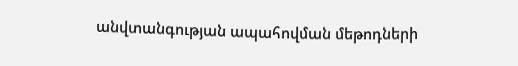անվտանգության ապահովման մեթոդների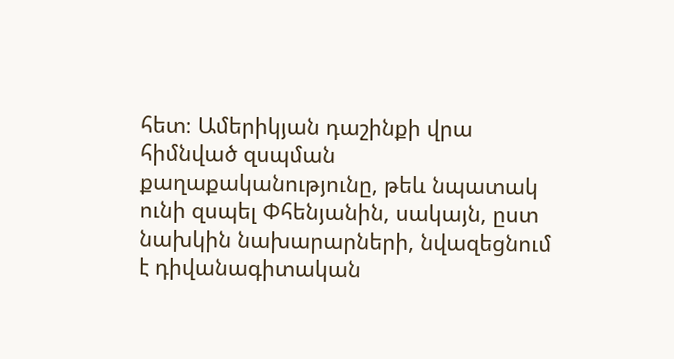հետ։ Ամերիկյան դաշինքի վրա հիմնված զսպման քաղաքականությունը, թեև նպատակ ունի զսպել Փհենյանին, սակայն, ըստ նախկին նախարարների, նվազեցնում է դիվանագիտական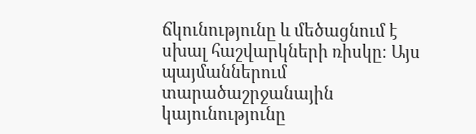ճկունությունը և մեծացնում է սխալ հաշվարկների ռիսկը։ Այս պայմաններում տարածաշրջանային կայունությունը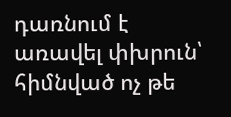դառնում է առավել փխրուն՝ հիմնված ոչ թե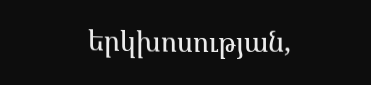երկխոսության,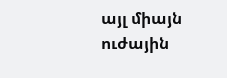այլ միայն ուժային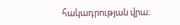հակադրության վրա։